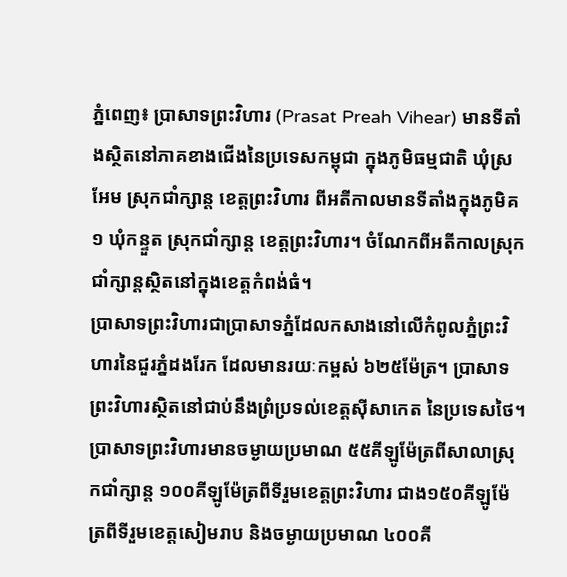ភ្នំពេញ៖ ប្រាសាទព្រះវិហារ (Prasat Preah Vihear) មានទីតាំងស្ថិតនៅភាគខាងជើងនៃប្រទេសកម្ពុជា ក្នុងភូមិធម្មជាតិ ឃុំស្រអែម ស្រុកជាំក្សាន្ត ខេត្តព្រះវិហារ ពីអតីកាលមានទីតាំងក្នុងភូមិគ១ ឃុំកន្ទួត ស្រុកជាំក្សាន្ត ខេត្តព្រះវិហារ។ ចំណែកពីអតីកាលស្រុកជាំក្សាន្តស្ថិតនៅក្នុងខេត្តកំពង់ធំ។
ប្រាសាទព្រះវិហារជាប្រាសាទភ្នំដែលកសាងនៅលើកំពូលភ្នំព្រះវិហារនៃជួរភ្នំដងរែក ដែលមានរយៈកម្ពស់ ៦២៥ម៉ែត្រ។ ប្រាសាទព្រះវិហារស្ថិតនៅជាប់នឹងព្រំប្រទល់ខេត្តស៊ីសាកេត នៃប្រទេសថៃ។ ប្រាសាទព្រះវិហារមានចម្ងាយប្រមាណ ៥៥គីឡូម៉ែត្រពីសាលាស្រុកជាំក្សាន្ត ១០០គីឡូម៉ែត្រពីទីរួមខេត្តព្រះវិហារ ជាង១៥០គីឡូម៉ែត្រពីទីរួមខេត្តសៀមរាប និងចម្ងាយប្រមាណ ៤០០គី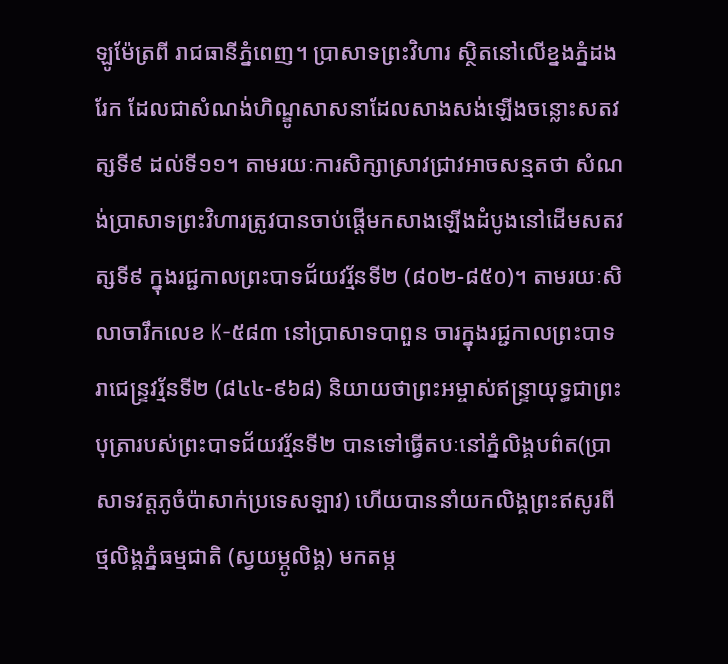ឡូម៉ែត្រពី រាជធានីភ្នំពេញ។ ប្រាសាទព្រះវិហារ ស្ថិតនៅលើខ្នងភ្នំដងរែក ដែលជាសំណង់ហិណ្ឌូសាសនាដែលសាងសង់ឡើងចន្លោះសតវត្សទី៩ ដល់ទី១១។ តាមរយៈការសិក្សាស្រាវជ្រាវអាចសន្មតថា សំណង់ប្រាសាទព្រះវិហារត្រូវបានចាប់ផ្តើមកសាងឡើងដំបូងនៅដើមសតវត្សទី៩ ក្នុងរជ្ជកាលព្រះបាទជ័យវរ្ម័នទី២ (៨០២-៨៥០)។ តាមរយៈសិលាចារឹកលេខ K-៥៨៣ នៅប្រាសាទបាពួន ចារក្នុងរជ្ជកាលព្រះបាទរាជេន្ទ្រវរ្ម័នទី២ (៨៤៤-៩៦៨) និយាយថាព្រះអម្ចាស់ឥន្រ្ទាយុទ្ធជាព្រះបុត្រារបស់ព្រះបាទជ័យវរ្ម័នទី២ បានទៅធ្វើតបៈនៅភ្នំលិង្គបព៌ត(ប្រាសាទវត្តភូចំប៉ាសាក់ប្រទេសឡាវ) ហើយបាននាំយកលិង្គព្រះឥសូរពីថ្មលិង្គភ្នំធម្មជាតិ (ស្វយម្ភូលិង្គ) មកតម្ក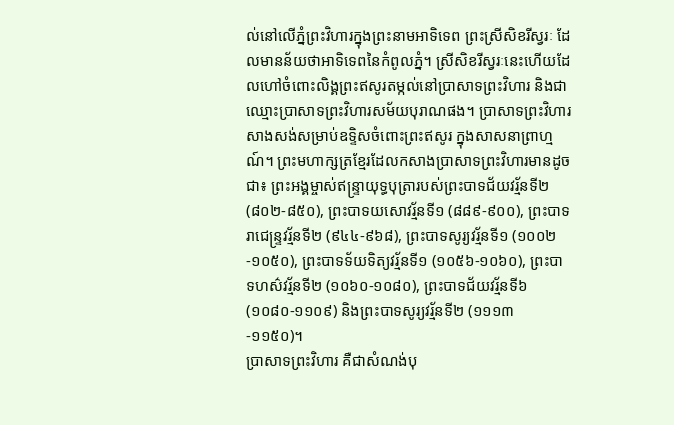ល់នៅលើភ្នំព្រះវិហារក្នុងព្រះនាមអាទិទេព ព្រះស្រីសិខរីស្វរៈ ដែលមានន័យថាអាទិទេពនៃកំពូលភ្នំ។ ស្រីសិខរីស្វរៈនេះហើយដែលហៅចំពោះលិង្គព្រះឥសូរតម្កល់នៅប្រាសាទព្រះវិហារ និងជាឈ្មោះប្រាសាទព្រះវិហារសម័យបុរាណផង។ ប្រាសាទព្រះវិហារសាងសង់សម្រាប់ឧទ្ទិសចំពោះព្រះឥសូរ ក្នុងសាសនាព្រាហ្មណ៍។ ព្រះមហាក្សត្រខ្មែរដែលកសាងប្រាសាទព្រះវិហារមានដូចជា៖ ព្រះអង្គម្ចាស់ឥន្រ្ទាយុទ្ធបុត្រារបស់ព្រះបាទជ័យវរ្ម័នទី២ (៨០២-៨៥០), ព្រះបាទយសោវរ្ម័នទី១ (៨៨៩-៩០០), ព្រះបាទរាជេន្ទ្រវរ្ម័នទី២ (៩៤៤-៩៦៨), ព្រះបាទសូរ្យវរ្ម័នទី១ (១០០២ -១០៥០), ព្រះបាទទ័យទិត្យវរ្ម័នទី១ (១០៥៦-១០៦០), ព្រះបាទហស៌វរ្ម័នទី២ (១០៦០-១០៨០), ព្រះបាទជ័យវរ្ម័នទី៦ (១០៨០-១១០៩) និងព្រះបាទសូរ្យវរ្ម័នទី២ (១១១៣-១១៥០)។
ប្រាសាទព្រះវិហារ គឺជាសំណង់បុ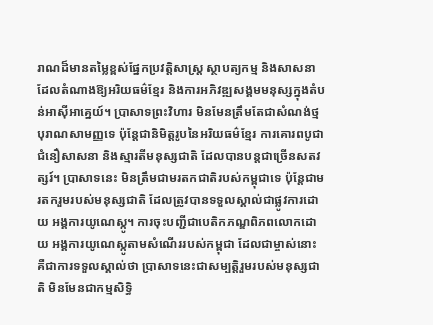រាណដ៏មានតម្លៃខ្ពស់ផ្នែកប្រវត្តិសាស្ត្រ ស្ថាបត្យកម្ម និងសាសនា ដែលតំណាងឱ្យអរិយធម៌ខ្មែរ និងការអភិវឌ្ឍសង្គមមនុស្សក្នុងតំបន់អាស៊ីអាគ្នេយ៍។ ប្រាសាទព្រះវិហារ មិនមែនត្រឹមតែជាសំណង់ថ្មបុរាណសាមញ្ញទេ ប៉ុន្តែជានិមិត្តរូបនៃអរិយធម៌ខ្មែរ ការគោរពបូជាជំនឿសាសនា និងស្មារតីមនុស្សជាតិ ដែលបានបន្តជាច្រើនសតវត្សរ៍។ ប្រាសាទនេះ មិនត្រឹមជាមរតកជាតិរបស់កម្ពុជាទេ ប៉ុន្តែជាមរតករួមរបស់មនុស្សជាតិ ដែលត្រូវបានទទួលស្គាល់ជាផ្លូវការដោយ អង្គការយូណេស្កូ។ ការចុះបញ្ជីជាបេតិកភណ្ឌពិភពលោកដោយ អង្គការយូណេស្កូតាមសំណើររបស់កម្ពុជា ដែលជាម្ចាស់នោះ គឺជាការទទួលស្គាល់ថា ប្រាសាទនេះជាសម្បត្តិរួមរបស់មនុស្សជាតិ មិនមែនជាកម្មសិទ្ធិ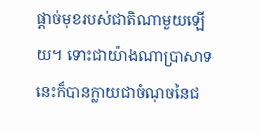ផ្តាច់មុខរបស់ជាតិណាមួយឡើយ។ ទោះជាយ៉ាងណាប្រាសាទនេះក៏បានក្លាយជាចំណុចនៃជ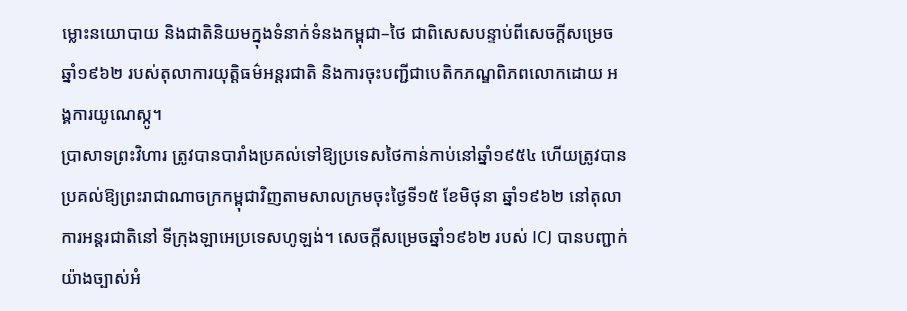ម្លោះនយោបាយ និងជាតិនិយមក្នុងទំនាក់ទំនងកម្ពុជា–ថៃ ជាពិសេសបន្ទាប់ពីសេចក្តីសម្រេចឆ្នាំ១៩៦២ របស់តុលាការយុត្តិធម៌អន្តរជាតិ និងការចុះបញ្ជីជាបេតិកភណ្ឌពិភពលោកដោយ អង្គការយូណេស្កូ។
ប្រាសាទព្រះវិហារ ត្រូវបានបារាំងប្រគល់ទៅឱ្យប្រទេសថៃកាន់កាប់នៅឆ្នាំ១៩៥៤ ហើយត្រូវបានប្រគល់ឱ្យព្រះរាជាណាចក្រកម្ពុជាវិញតាមសាលក្រមចុះថ្ងៃទី១៥ ខែមិថុនា ឆ្នាំ១៩៦២ នៅតុលាការអន្តរជាតិនៅ ទីក្រុងឡាអេប្រទេសហូឡង់។ សេចក្តីសម្រេចឆ្នាំ១៩៦២ របស់ ICJ បានបញ្ជាក់យ៉ាងច្បាស់អំ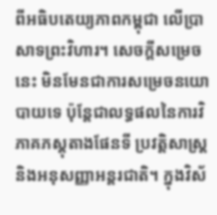ពីអធិបតេយ្យភាពកម្ពុជា លើប្រាសាទព្រះវិហារ។ សេចក្តីសម្រេចនេះ មិនមែនជាការសម្រេចនយោបាយទេ ប៉ុន្តែជាលទ្ធផលនៃការវិភាគភស្តុតាងផែនទី ប្រវត្តិសាស្ត្រ និងអនុសញ្ញាអន្តរជាតិ។ ក្នុងវិស័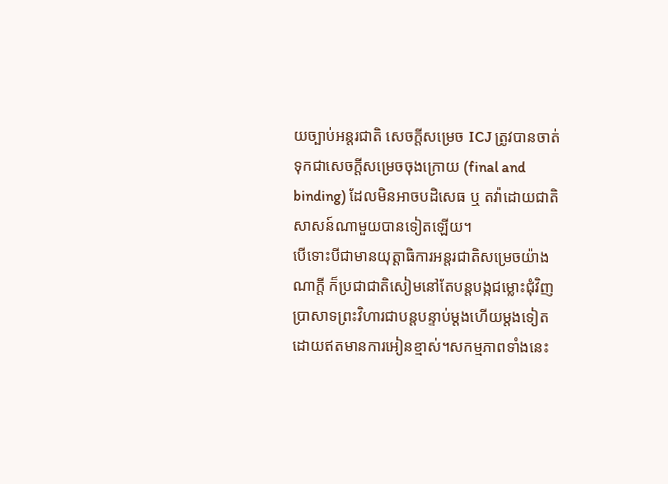យច្បាប់អន្តរជាតិ សេចក្តីសម្រេច ICJ ត្រូវបានចាត់ទុកជាសេចក្តីសម្រេចចុងក្រោយ (final and binding) ដែលមិនអាចបដិសេធ ឬ តវ៉ាដោយជាតិសាសន៍ណាមួយបានទៀតឡើយ។
បើទោះបីជាមានយុត្តាធិការអន្តរជាតិសម្រេចយ៉ាងណាក្តី ក៏ប្រជាជាតិសៀមនៅតែបន្តបង្កជម្លោះជុំវិញប្រាសាទព្រះវិហារជាបន្តបន្ទាប់ម្តងហើយម្តងទៀតដោយឥតមានការអៀនខ្មាស់។សកម្មភាពទាំងនេះ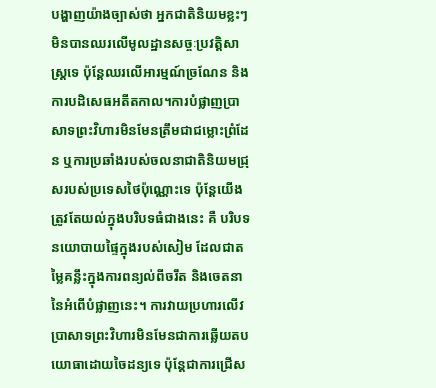បង្ហាញយ៉ាងច្បាស់ថា អ្នកជាតិនិយមខ្លះៗ មិនបានឈរលើមូលដ្ឋានសច្ចៈប្រវត្តិសាស្ត្រទេ ប៉ុន្តែឈរលើអារម្មណ៍ច្រណែន និងការបដិសេធអតីតកាល។ការបំផ្លាញប្រាសាទព្រះវិហារមិនមែនត្រឹមជាជម្លោះព្រំដែន ឬការប្រឆាំងរបស់ចលនាជាតិនិយមជ្រុសរបស់ប្រទេសថៃប៉ុណ្ណោះទេ ប៉ុន្តែយើងត្រូវតែយល់ក្នុងបរិបទធំជាងនេះ គឺ បរិបទនយោបាយផ្ទៃក្នុងរបស់សៀម ដែលជាតម្លៃគន្លឹះក្នុងការពន្យល់ពីចរឹត និងចេតនានៃអំពើបំផ្លាញនេះ។ ការវាយប្រហារលើវប្រាសាទព្រះវិហារមិនមែនជាការឆ្លើយតបយោធាដោយចៃដន្យទេ ប៉ុន្តែជាការជ្រើស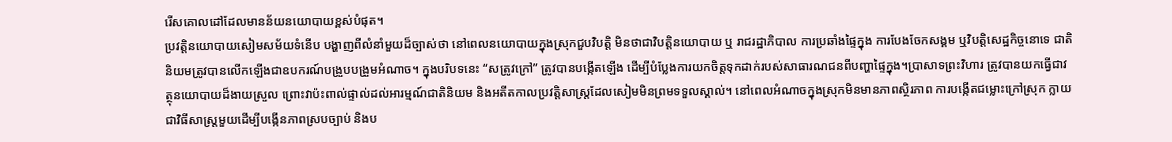រើសគោលដៅដែលមានន័យនយោបាយខ្ពស់បំផុត។
ប្រវត្តិនយោបាយសៀមសម័យទំនើប បង្ហាញពីលំនាំមួយដ៏ច្បាស់ថា នៅពេលនយោបាយក្នុងស្រុកជួបវិបត្តិ មិនថាជាវិបត្តិនយោបាយ ឬ រាជរដ្ឋាភិបាល ការប្រឆាំងផ្ទៃក្នុង ការបែងចែកសង្គម ឬវិបត្តិសេដ្ឋកិច្ចនោទេ ជាតិនិយមត្រូវបានលើកឡើងជាឧបករណ៍បង្រួបបង្រួមអំណាច។ ក្នុងបរិបទនេះ “សត្រូវក្រៅ” ត្រូវបានបង្កើតឡើង ដើម្បីបំប្លែងការយកចិត្តទុកដាក់របស់សាធារណជនពីបញ្ហាផ្ទៃក្នុង។ប្រាសាទព្រះវិហារ ត្រូវបានយកធ្វើជាវត្ថុនយោបាយដ៏ងាយស្រួល ព្រោះវាប៉ះពាល់ផ្ទាល់ដល់អារម្មណ៍ជាតិនិយម និងអតីតកាលប្រវត្តិសាស្ត្រដែលសៀមមិនព្រមទទួលស្គាល់។ នៅពេលអំណាចក្នុងស្រុកមិនមានភាពស្ថិរភាព ការបង្កើតជម្លោះក្រៅស្រុក ក្លាយជាវិធីសាស្ត្រមួយដើម្បីបង្កើនភាពស្របច្បាប់ និងប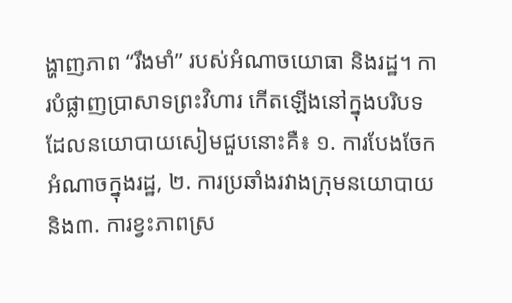ង្ហាញភាព “រឹងមាំ” របស់អំណាចយោធា និងរដ្ឋ។ ការបំផ្លាញប្រាសាទព្រះវិហារ កើតឡើងនៅក្នុងបរិបទដែលនយោបាយសៀមជួបនោះគឺ៖ ១. ការបែងចែកអំណាចក្នុងរដ្ឋ, ២. ការប្រឆាំងរវាងក្រុមនយោបាយ និង៣. ការខ្វះភាពស្រ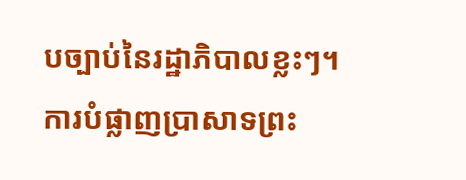បច្បាប់នៃរដ្ឋាភិបាលខ្លះៗ។
ការបំផ្លាញប្រាសាទព្រះ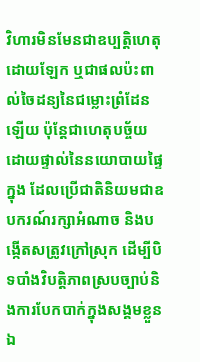វិហារមិនមែនជាឧប្បត្តិហេតុដោយឡែក ឬជាផលប៉ះពាល់ចៃដន្យនៃជម្លោះព្រំដែនឡើយ ប៉ុន្តែជាហេតុបច្ច័យដោយផ្ទាល់នៃនយោបាយផ្ទៃក្នុង ដែលប្រើជាតិនិយមជាឧបករណ៍រក្សាអំណាច និងបង្កើតសត្រូវក្រៅស្រុក ដើម្បីបិទបាំងវិបត្តិភាពស្របច្បាប់និងការបែកបាក់ក្នុងសង្គមខ្លួនឯ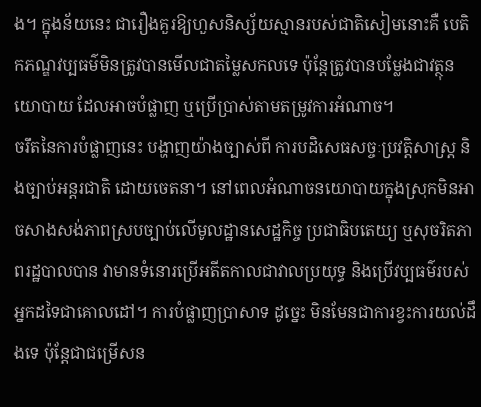ង។ ក្នុងន័យនេះ ជារឿងគួរឱ្យហួសនិស្ស័យស្មានរបស់ជាតិសៀមនោះគឺ បេតិកភណ្ឌវប្បធម៌មិនត្រូវបានមើលជាតម្លៃសកលទេ ប៉ុន្តែត្រូវបានបម្លែងជាវត្ថុនយោបាយ ដែលអាចបំផ្លាញ ឬប្រើប្រាស់តាមតម្រូវការអំណាច។
ចរឹតនៃការបំផ្លាញនេះ បង្ហាញយ៉ាងច្បាស់ពី ការបដិសេធសច្ចៈប្រវត្តិសាស្ត្រ និងច្បាប់អន្តរជាតិ ដោយចេតនា។ នៅពេលអំណាចនយោបាយក្នុងស្រុកមិនអាចសាងសង់ភាពស្របច្បាប់លើមូលដ្ឋានសេដ្ឋកិច្ច ប្រជាធិបតេយ្យ ឬសុចរិតភាពរដ្ឋបាលបាន វាមានទំនោរប្រើអតីតកាលជាវាលប្រយុទ្ធ និងប្រើវប្បធម៌របស់អ្នកដទៃជាគោលដៅ។ ការបំផ្លាញប្រាសាទ ដូច្នេះ មិនមែនជាការខ្វះការយល់ដឹងទេ ប៉ុន្តែជាជម្រើសន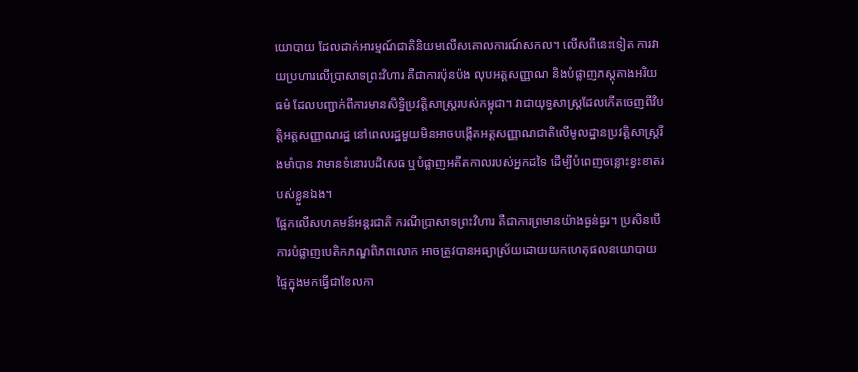យោបាយ ដែលដាក់អារម្មណ៍ជាតិនិយមលើសគោលការណ៍សកល។ លើសពីនេះទៀត ការវាយប្រហារលើប្រាសាទព្រះវិហារ គឺជាការប៉ុនប៉ង លុបអត្តសញ្ញាណ និងបំផ្លាញភស្តុតាងអរិយធម៌ ដែលបញ្ជាក់ពីការមានសិទ្ធិប្រវត្តិសាស្ត្ររបស់កម្ពុជា។ វាជាយុទ្ធសាស្ត្រដែលកើតចេញពីវិបត្តិអត្តសញ្ញាណរដ្ឋ នៅពេលរដ្ឋមួយមិនអាចបង្កើតអត្តសញ្ញាណជាតិលើមូលដ្ឋានប្រវត្តិសាស្ត្ររឹងមាំបាន វាមានទំនោរបដិសេធ ឬបំផ្លាញអតីតកាលរបស់អ្នកដទៃ ដើម្បីបំពេញចន្លោះខ្វះខាតរបស់ខ្លួនឯង។
ផ្អែកលើសហគមន៍អន្តរជាតិ ករណីប្រាសាទព្រះវិហារ គឺជាការព្រមានយ៉ាងធ្ងន់ធ្ងរ។ ប្រសិនបើការបំផ្លាញបេតិកភណ្ឌពិភពលោក អាចត្រូវបានអធ្យាស្រ័យដោយយកហេតុផលនយោបាយផ្ទៃក្នុងមកធ្វើជាខែលកា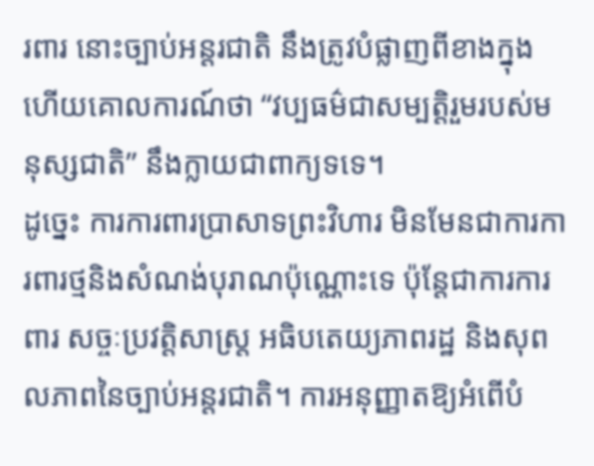រពារ នោះច្បាប់អន្តរជាតិ នឹងត្រូវបំផ្លាញពីខាងក្នុង ហើយគោលការណ៍ថា “វប្បធម៌ជាសម្បត្តិរួមរបស់មនុស្សជាតិ” នឹងក្លាយជាពាក្យទទេ។
ដូច្នេះ ការការពារប្រាសាទព្រះវិហារ មិនមែនជាការការពារថ្មនិងសំណង់បុរាណប៉ុណ្ណោះទេ ប៉ុន្តែជាការការពារ សច្ចៈប្រវត្តិសាស្ត្រ អធិបតេយ្យភាពរដ្ឋ និងសុពលភាពនៃច្បាប់អន្តរជាតិ។ ការអនុញ្ញាតឱ្យអំពើបំ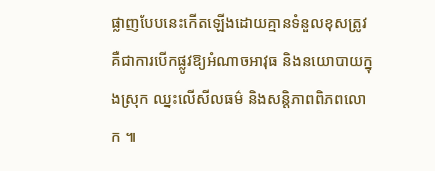ផ្លាញបែបនេះកើតឡើងដោយគ្មានទំនួលខុសត្រូវ គឺជាការបើកផ្លូវឱ្យអំណាចអាវុធ និងនយោបាយក្នុងស្រុក ឈ្នះលើសីលធម៌ និងសន្តិភាពពិភពលោក ៕